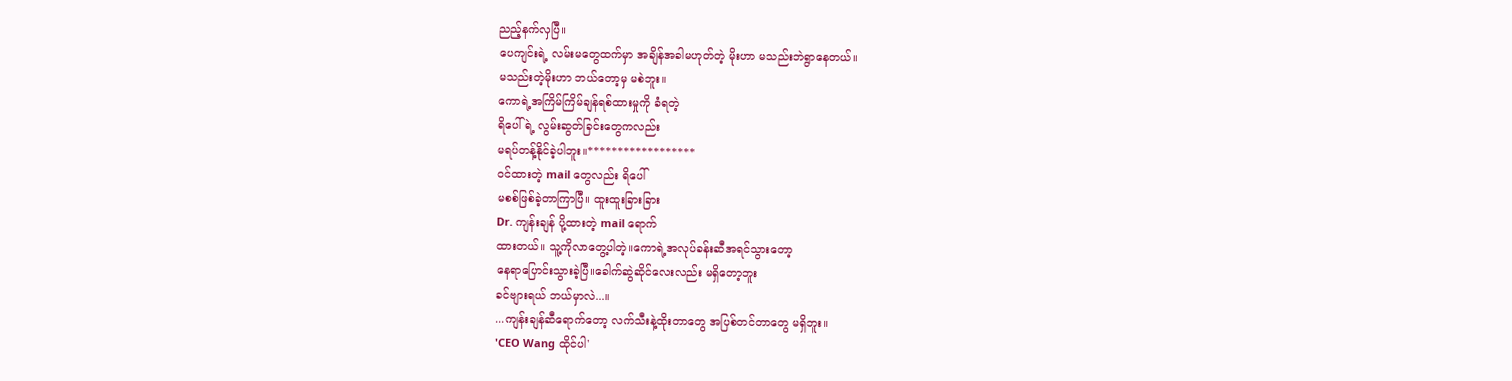ညည့်နက်လှပြီ။
ပေကျင်းရဲ့ လမ်းမတွေထက်မှာ အချိန်အခါမဟုတ်တဲ့ မိုးဟာ မသည်းဘဲရွာနေတယ်။
မသည်းတဲ့မိုးဟာ ဘယ်တော့မှ မစဲဘူး။
ကောရဲ့အကြိမ်ကြိမ်ချန်ရစ်ထားမှုကို ခံရတဲ့
ရိပေါ်ရဲ့ လွမ်းဆွတ်ခြင်းတွေကလည်း
မရပ်တန့်နိုင်ခဲ့ပါဘူး။******************
ဝင်ထားတဲ့ mail တွေလည်း ရိပေါ်
မစစ်ဖြစ်ခဲ့တာကြာပြီ။ ထူးထူးခြားခြား
Dr. ကျန်းချန် ပို့ထားတဲ့ mail ရောက်
ထားတယ်။ သူ့ကိုလာတွေ့ပါတဲ့။ကောရဲ့အလုပ်ခန်းဆီအရင်သွားတော့
နေရာပြောင်းသွားခဲ့ပြီ။ခေါက်ဆွဲဆိုင်လေးလည်း မရှိတော့ဘူး
ခင်ဗျားရယ် ဘယ်မှာလဲ...။
...ကျန်းချန်ဆီရောက်တော့ လက်သီးနဲ့ထိုးတာတွေ အပြစ်တင်တာတွေ မရှိဘူး။
'CEO Wang ထိုင်ပါ'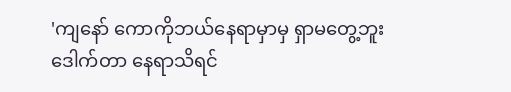'ကျနော် ကောကိုဘယ်နေရာမှာမှ ရှာမတွေ့ဘူး ဒေါက်တာ နေရာသိရင်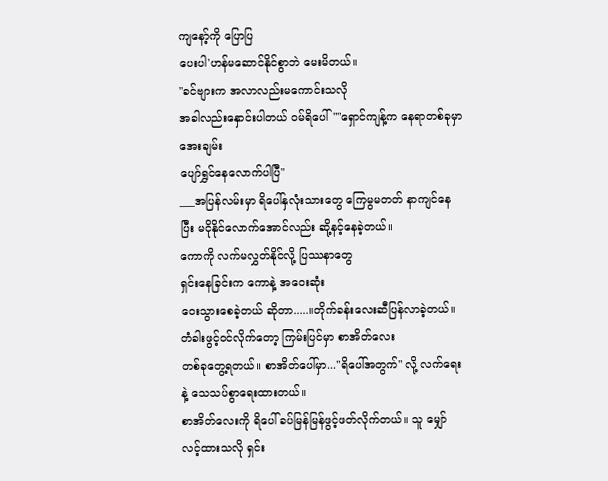ကျနော့်ကို ပြောပြ
ပေးပါ'ဟန်မဆောင်နိုင်စွာဘဲ မေးမိတယ်။
"ခင်ဗျားက အလာလည်းမကောင်းသလို
အခါလည်းနှောင်းပါတယ် ဝမ်ရိပေါ်""ရှောင်ကျန့်က နေရာတစ်ခုမှာ အေးချမ်း
ပျော်ရွှင်နေလောက်ပါပြီ"
___အပြန်လမ်းမှာ ရိပေါ်နှလုံးသားတွေ ကြေမွမတတ် နာကျင်နေပြီး မငိုနိုင်လောက်အောင်လည်း ဆို့နင့်နေခဲ့တယ်။
ကောကို လက်မလွှတ်နိုင်လို့ ပြဿနာတွေ
ရှင်းနေခြင်းက ကောနဲ့ အဝေးဆုံး
ဝေးသွားစေခဲ့တယ် ဆိုတာ.....။တိုက်ခန်းလေးဆီပြန်လာခဲ့တယ်။ တံခါးဖွင့်ဝင်လိုက်တော့ ကြမ်းပြင်မှာ စာအိတ်လေး
တစ်ခုတွေ့ရတယ်။ စာအိတ်ပေါ်မှာ..."ရိပေါ်အတွက်" လို့ လက်ရေးနဲ့ သေသပ်စွာရေးထားတယ်။
စာအိတ်လေးကို ရိပေါ် ခပ်မြန်မြန်ဖွင့်ဖတ်လိုက်တယ်။ သူ မျှော်လင့်ထားသလို ရှင်း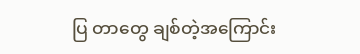ပြ တာတွေ ချစ်တဲ့အကြောင်း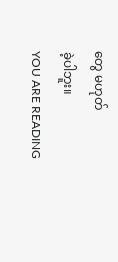တွေ မဟုတ်
ခဲ့ပါဘူး။
YOU ARE READING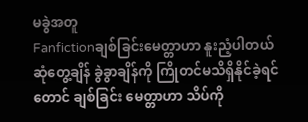မခွဲအတူ
Fanfictionချစ်ခြင်းမေတ္တာဟာ နူးညံ့ပါတယ် ဆုံတွေ့ချိန် ခွဲခွာချိန်ကို ကြိုတင်မသိရှိနိုင်ခဲ့ရင်တောင် ချစ်ခြင်း မေတ္တာဟာ သိပ်ကို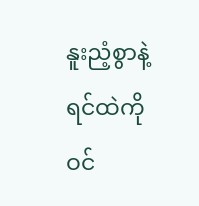နူးညံ့စွာနဲ့ ရင်ထဲကို ဝင်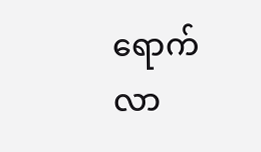ရောက်လာ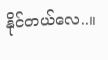နိုင်တယ်လေ..။